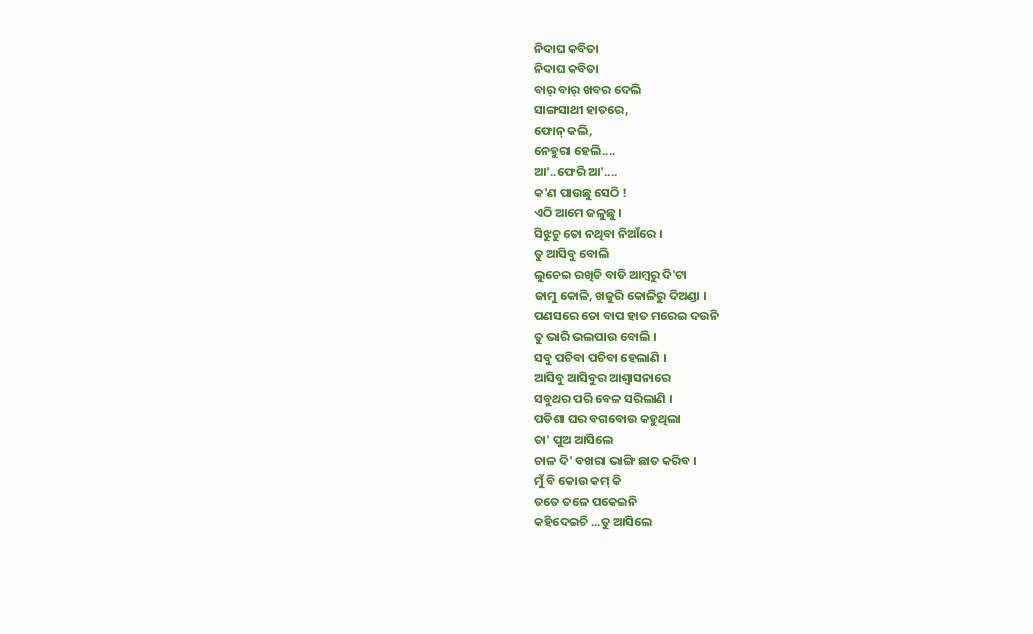ନିଦାଘ କବିତା
ନିଦାଘ କବିତା
ବାର୍ ବାର୍ ଖବର ଦେଲି
ସାଙ୍ଗସାଥୀ ହାତରେ,
ଫୋନ୍ କଲି,
ନେହୁରା ହେଲି....
ଆ'..ଫେରି ଆ'....
କ'ଣ ପାଉଛୁ ସେଠି !
ଏଠି ଆମେ ଜଳୁଛୁ ।
ସିଝୁଚୁ ତୋ ନଥିବା ନିଆଁରେ ।
ତୁ ଆସିବୁ ବୋଲି
ଲୁଚେଇ ରଖିଚି ବାଡି ଆମ୍ବରୁ ଦି'ଟା
ଜାମୁ କୋଳି, ଖଜୁରି କୋଳିରୁ ଦିଅଣ୍ଡା ।
ପଣସରେ ତୋ ବାପ ହାତ ମରେଇ ଦଉନି
ତୁ ଭାରି ଭଲପାଉ ବୋଲି ।
ସବୁ ପଚିବା ପଚିବା ହେଲାଣି ।
ଆସିବୁ ଆସିବୁର ଆଶ୍ବାସନାରେ
ସବୁଥର ପରି ବେଳ ସରିଲାଣି ।
ପଡିଶା ଘର ବଗବୋଉ କହୁଥିଲା
ତା' ପୁଅ ଆସିଲେ
ଚାଳ ଦି' ବଖରା ଭାଙ୍ଗି ଛାତ କରିବ ।
ମୁଁ ବି କୋଉ କମ୍ କି
ତତେ ତଳେ ପକେଇନି
କହିଦେଇଚି ...ତୁ ଆସିଲେ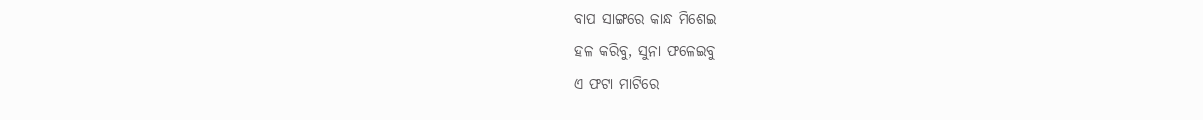ବାପ ସାଙ୍ଗରେ କାନ୍ଧ ମିଶେଇ
ହଳ କରିବୁ, ସୁନା ଫଳେଇବୁ
ଏ ଫଟା ମାଟିରେ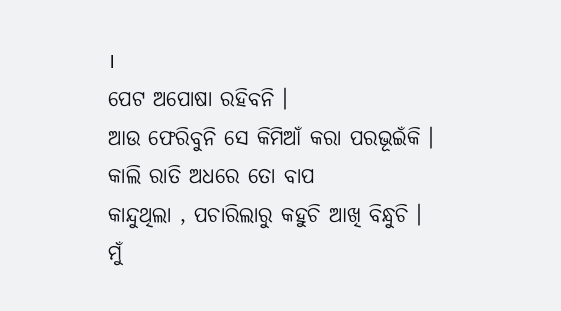।
ପେଟ ଅପୋଷା ରହିବନି ।
ଆଉ ଫେରିବୁନି ସେ କିମିଆଁ କରା ପରଭୂଇଁକି ।
କାଲି ରାତି ଅଧରେ ତୋ ବାପ
କାନ୍ଦୁଥିଲା , ପଚାରିଲାରୁ କହୁଚି ଆଖି ବିନ୍ଧୁଚି ।
ମୁଁ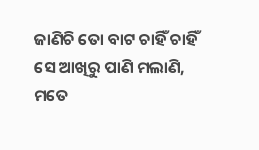ଜାଣିଚି ତୋ ବାଟ ଚାହିଁ ଚାହିଁ
ସେ ଆଖିରୁ ପାଣି ମଲାଣି,
ମତେ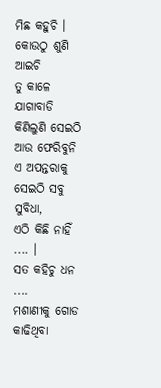ମିଛ କହୁଚି ।
କୋଉଠୁ ଶୁଣି ଆଇଚି
ତୁ କାଳେ ଯାଗାବାଡି କିଣିଲୁଣି ସେଇଠି
ଆଉ ଫେରିବୁନି ଏ ଅପନ୍ତରାକୁ
ସେଇଠି ସବୁ ସୁବିଧା,
ଏଠି କିଛି ନାହିଁ .... ।
ସତ କହିଚୁ ଧନ ....
ମଶାଣୀକୁ ଗୋଡ କାଢିଥିବା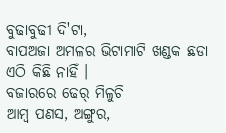ବୁଢାବୁଢୀ ଦି'ଟା,
ବାପଅଜା ଅମଳର ଭିଟାମାଟି ଖଣ୍ଡକ ଛଡା
ଏଠି କିଛି ନାହିଁ ।
ବଜାରରେ ଢେର୍ ମିଳୁଚି
ଆମ୍ବ ପଣସ, ଅଙ୍ଗୁର,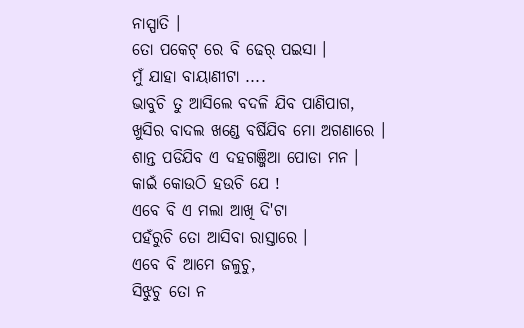ନାସ୍ପାତି ।
ତୋ ପକେଟ୍ ରେ ବି ଢେର୍ ପଇସା ।
ମୁଁ ଯାହା ବାୟାଣୀଟା ....
ଭାବୁଚି ତୁ ଆସିଲେ ବଦଳି ଯିବ ପାଣିପାଗ,
ଖୁସିର ବାଦଲ ଖଣ୍ଡେ ବର୍ଷିଯିବ ମୋ ଅଗଣାରେ ।
ଶାନ୍ତ ପଡିଯିବ ଏ ଦହଗଞ୍ଜିଆ ପୋଡା ମନ ।
କାଇଁ କୋଉଠି ହଉଚି ଯେ !
ଏବେ ବି ଏ ମଲା ଆଖି ଦି'ଟା
ପହଁରୁଚି ତୋ ଆସିବା ରାସ୍ତାରେ ।
ଏବେ ବି ଆମେ ଜଳୁଚୁ,
ସିଝୁଚୁ ତୋ ନ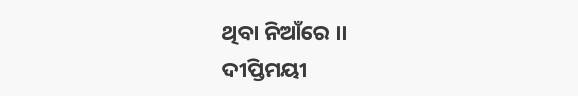ଥିବା ନିଆଁରେ ।।
ଦୀପ୍ତିମୟୀ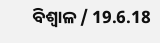ବିଶ୍ବାଳ / 19.6.18